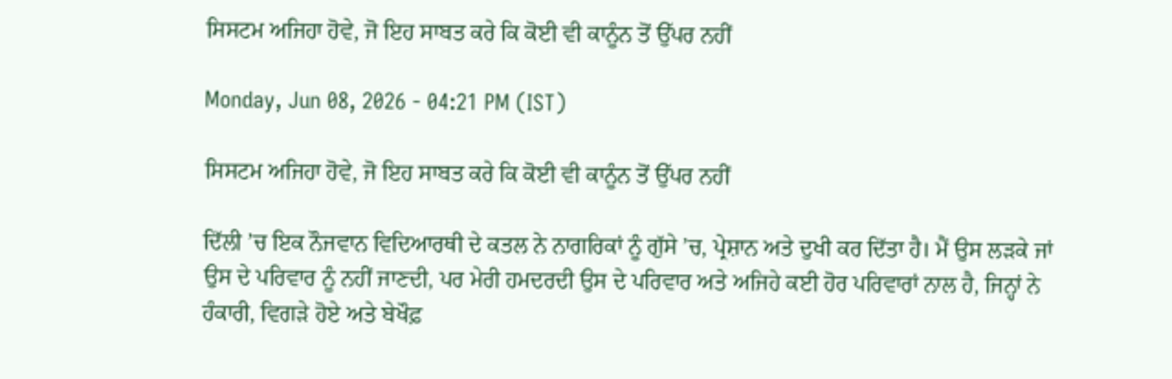ਸਿਸਟਮ ਅਜਿਹਾ ਹੋਵੇ, ਜੋ ਇਹ ਸਾਬਤ ਕਰੇ ਕਿ ਕੋਈ ਵੀ ਕਾਨੂੰਨ ਤੋਂ ਉੱਪਰ ਨਹੀਂ

Monday, Jun 08, 2026 - 04:21 PM (IST)

ਸਿਸਟਮ ਅਜਿਹਾ ਹੋਵੇ, ਜੋ ਇਹ ਸਾਬਤ ਕਰੇ ਕਿ ਕੋਈ ਵੀ ਕਾਨੂੰਨ ਤੋਂ ਉੱਪਰ ਨਹੀਂ

ਦਿੱਲੀ ’ਚ ਇਕ ਨੌਜਵਾਨ ਵਿਦਿਆਰਥੀ ਦੇ ਕਤਲ ਨੇ ਨਾਗਰਿਕਾਂ ਨੂੰ ਗੁੱਸੇ ’ਚ, ਪ੍ਰੇਸ਼ਾਨ ਅਤੇ ਦੁਖੀ ਕਰ ਦਿੱਤਾ ਹੈ। ਮੈਂ ਉਸ ਲੜਕੇ ਜਾਂ ਉਸ ਦੇ ਪਰਿਵਾਰ ਨੂੰ ਨਹੀਂ ਜਾਣਦੀ, ਪਰ ਮੇਰੀ ਹਮਦਰਦੀ ਉਸ ਦੇ ਪਰਿਵਾਰ ਅਤੇ ਅਜਿਹੇ ਕਈ ਹੋਰ ਪਰਿਵਾਰਾਂ ਨਾਲ ਹੈ, ਜਿਨ੍ਹਾਂ ਨੇ ਹੰਕਾਰੀ, ਵਿਗੜੇ ਹੋਏ ਅਤੇ ਬੇਖੌਫ਼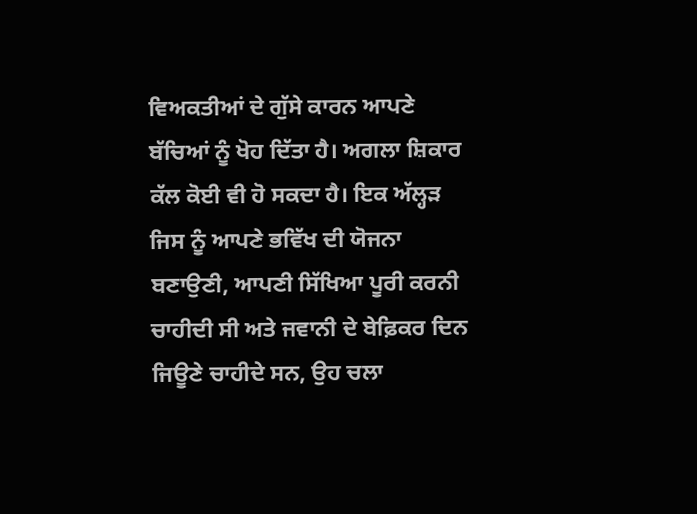ਵਿਅਕਤੀਆਂ ਦੇ ਗੁੱਸੇ ਕਾਰਨ ਆਪਣੇ ਬੱਚਿਆਂ ਨੂੰ ਖੋਹ ਦਿੱਤਾ ਹੈ। ਅਗਲਾ ਸ਼ਿਕਾਰ ਕੱਲ ਕੋਈ ਵੀ ਹੋ ਸਕਦਾ ਹੈ। ਇਕ ਅੱਲ੍ਹੜ ਜਿਸ ਨੂੰ ਆਪਣੇ ਭਵਿੱਖ ਦੀ ਯੋਜਨਾ ਬਣਾਉਣੀ, ਆਪਣੀ ਸਿੱਖਿਆ ਪੂਰੀ ਕਰਨੀ ਚਾਹੀਦੀ ਸੀ ਅਤੇ ਜਵਾਨੀ ਦੇ ਬੇਫ਼ਿਕਰ ਦਿਨ ਜਿਊਣੇ ਚਾਹੀਦੇ ਸਨ, ਉਹ ਚਲਾ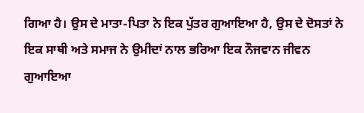ਗਿਆ ਹੈ। ਉਸ ਦੇ ਮਾਤਾ-ਪਿਤਾ ਨੇ ਇਕ ਪੁੱਤਰ ਗੁਆਇਆ ਹੈ, ਉਸ ਦੇ ਦੋਸਤਾਂ ਨੇ ਇਕ ਸਾਥੀ ਅਤੇ ਸਮਾਜ ਨੇ ਉਮੀਦਾਂ ਨਾਲ ਭਰਿਆ ਇਕ ਨੌਜਵਾਨ ਜੀਵਨ ਗੁਆਇਆ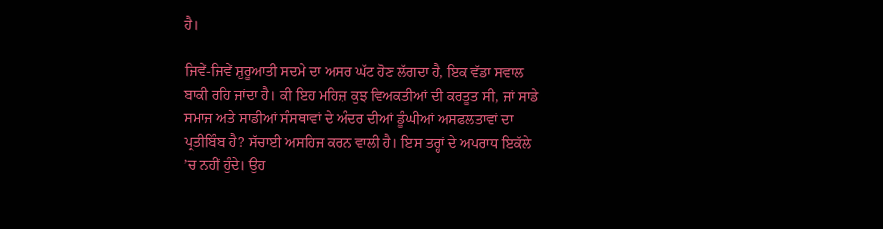ਹੈ।

ਜਿਵੇਂ-ਜਿਵੇਂ ਸ਼ੁਰੂਆਤੀ ਸਦਮੇ ਦਾ ਅਸਰ ਘੱਟ ਹੋਣ ਲੱਗਦਾ ਹੈ, ਇਕ ਵੱਡਾ ਸਵਾਲ ਬਾਕੀ ਰਹਿ ਜਾਂਦਾ ਹੈ। ਕੀ ਇਹ ਮਹਿਜ਼ ਕੁਝ ਵਿਅਕਤੀਆਂ ਦੀ ਕਰਤੂਤ ਸੀ, ਜਾਂ ਸਾਡੇ ਸਮਾਜ ਅਤੇ ਸਾਡੀਆਂ ਸੰਸਥਾਵਾਂ ਦੇ ਅੰਦਰ ਦੀਆਂ ਡੂੰਘੀਆਂ ਅਸਫਲਤਾਵਾਂ ਦਾ ਪ੍ਰਤੀਬਿੰਬ ਹੈ? ਸੱਚਾਈ ਅਸਹਿਜ ਕਰਨ ਵਾਲੀ ਹੈ। ਇਸ ਤਰ੍ਹਾਂ ਦੇ ਅਪਰਾਧ ਇਕੱਲੇ ’ਚ ਨਹੀਂ ਹੁੰਦੇ। ਉਹ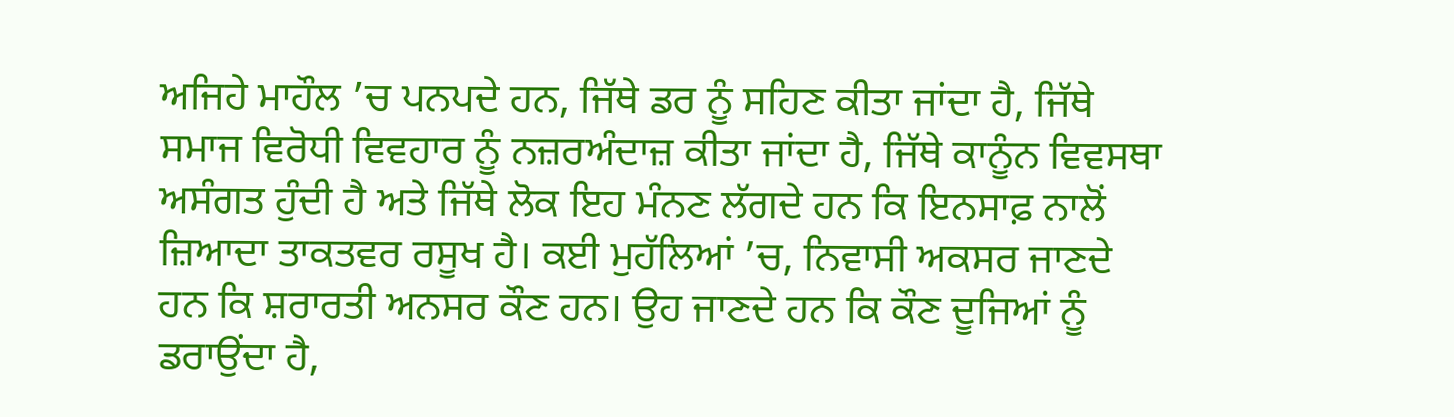ਅਜਿਹੇ ਮਾਹੌਲ ’ਚ ਪਨਪਦੇ ਹਨ, ਜਿੱਥੇ ਡਰ ਨੂੰ ਸਹਿਣ ਕੀਤਾ ਜਾਂਦਾ ਹੈ, ਜਿੱਥੇ ਸਮਾਜ ਵਿਰੋਧੀ ਵਿਵਹਾਰ ਨੂੰ ਨਜ਼ਰਅੰਦਾਜ਼ ਕੀਤਾ ਜਾਂਦਾ ਹੈ, ਜਿੱਥੇ ਕਾਨੂੰਨ ਵਿਵਸਥਾ ਅਸੰਗਤ ਹੁੰਦੀ ਹੈ ਅਤੇ ਜਿੱਥੇ ਲੋਕ ਇਹ ਮੰਨਣ ਲੱਗਦੇ ਹਨ ਕਿ ਇਨਸਾਫ਼ ਨਾਲੋਂ ਜ਼ਿਆਦਾ ਤਾਕਤਵਰ ਰਸੂਖ ਹੈ। ਕਈ ਮੁਹੱਲਿਆਂ ’ਚ, ਨਿਵਾਸੀ ਅਕਸਰ ਜਾਣਦੇ ਹਨ ਕਿ ਸ਼ਰਾਰਤੀ ਅਨਸਰ ਕੌਣ ਹਨ। ਉਹ ਜਾਣਦੇ ਹਨ ਕਿ ਕੌਣ ਦੂਜਿਆਂ ਨੂੰ ਡਰਾਉਂਦਾ ਹੈ,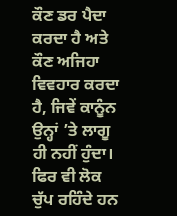ਕੌਣ ਡਰ ਪੈਦਾ ਕਰਦਾ ਹੈ ਅਤੇ ਕੌਣ ਅਜਿਹਾ ਵਿਵਹਾਰ ਕਰਦਾ ਹੈ, ਜਿਵੇਂ ਕਾਨੂੰਨ ਉਨ੍ਹਾਂ ’ਤੇ ਲਾਗੂ ਹੀ ਨਹੀਂ ਹੁੰਦਾ। ਫਿਰ ਵੀ ਲੋਕ ਚੁੱਪ ਰਹਿੰਦੇ ਹਨ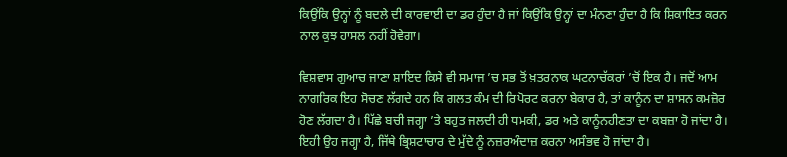ਕਿਉਂਕਿ ਉਨ੍ਹਾਂ ਨੂੰ ਬਦਲੇ ਦੀ ਕਾਰਵਾਈ ਦਾ ਡਰ ਹੁੰਦਾ ਹੈ ਜਾਂ ਕਿਉਂਕਿ ਉਨ੍ਹਾਂ ਦਾ ਮੰਨਣਾ ਹੁੰਦਾ ਹੈ ਕਿ ਸ਼ਿਕਾਇਤ ਕਰਨ ਨਾਲ ਕੁਝ ਹਾਸਲ ਨਹੀਂ ਹੋਵੇਗਾ।

ਵਿਸ਼ਵਾਸ ਗੁਆਚ ਜਾਣਾ ਸ਼ਾਇਦ ਕਿਸੇ ਵੀ ਸਮਾਜ ’ਚ ਸਭ ਤੋਂ ਖ਼ਤਰਨਾਕ ਘਟਨਾਚੱਕਰਾਂ ’ਚੋਂ ਇਕ ਹੈ। ਜਦੋਂ ਆਮ ਨਾਗਰਿਕ ਇਹ ਸੋਚਣ ਲੱਗਦੇ ਹਨ ਕਿ ਗਲਤ ਕੰਮ ਦੀ ਰਿਪੋਰਟ ਕਰਨਾ ਬੇਕਾਰ ਹੈ, ਤਾਂ ਕਾਨੂੰਨ ਦਾ ਸ਼ਾਸਨ ਕਮਜ਼ੋਰ ਹੋਣ ਲੱਗਦਾ ਹੈ। ਪਿੱਛੇ ਬਚੀ ਜਗ੍ਹਾ ’ਤੇ ਬਹੁਤ ਜਲਦੀ ਹੀ ਧਮਕੀ, ਡਰ ਅਤੇ ਕਾਨੂੰਨਹੀਣਤਾ ਦਾ ਕਬਜ਼ਾ ਹੋ ਜਾਂਦਾ ਹੈ। ਇਹੀ ਉਹ ਜਗ੍ਹਾ ਹੈ, ਜਿੱਥੇ ਭ੍ਰਿਸ਼ਟਾਚਾਰ ਦੇ ਮੁੱਦੇ ਨੂੰ ਨਜ਼ਰਅੰਦਾਜ਼ ਕਰਨਾ ਅਸੰਭਵ ਹੋ ਜਾਂਦਾ ਹੈ।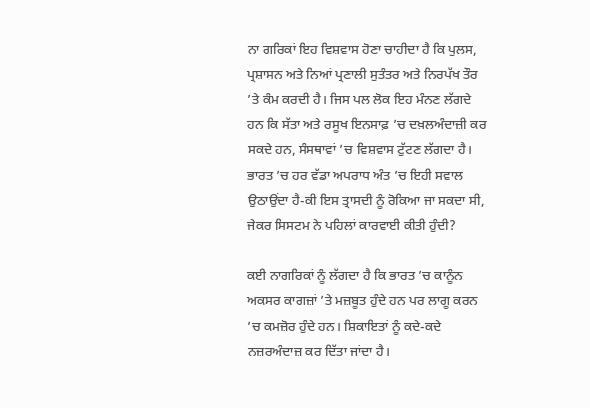ਨਾ ਗਰਿਕਾਂ ਇਹ ਵਿਸ਼ਵਾਸ ਹੋਣਾ ਚਾਹੀਦਾ ਹੈ ਕਿ ਪੁਲਸ, ਪ੍ਰਸ਼ਾਸਨ ਅਤੇ ਨਿਆਂ ਪ੍ਰਣਾਲੀ ਸੁਤੰਤਰ ਅਤੇ ਨਿਰਪੱਖ ਤੌਰ ’ਤੇ ਕੰਮ ਕਰਦੀ ਹੈ। ਜਿਸ ਪਲ ਲੋਕ ਇਹ ਮੰਨਣ ਲੱਗਦੇ ਹਨ ਕਿ ਸੱਤਾ ਅਤੇ ਰਸੂਖ ਇਨਸਾਫ਼ ’ਚ ਦਖ਼ਲਅੰਦਾਜ਼ੀ ਕਰ ਸਕਦੇ ਹਨ, ਸੰਸਥਾਵਾਂ ’ਚ ਵਿਸ਼ਵਾਸ ਟੁੱਟਣ ਲੱਗਦਾ ਹੈ। ਭਾਰਤ ’ਚ ਹਰ ਵੱਡਾ ਅਪਰਾਧ ਅੰਤ ’ਚ ਇਹੀ ਸਵਾਲ ਉਠਾਉਂਦਾ ਹੈ-ਕੀ ਇਸ ਤ੍ਰਾਸਦੀ ਨੂੰ ਰੋਕਿਆ ਜਾ ਸਕਦਾ ਸੀ, ਜੇਕਰ ਸਿਸਟਮ ਨੇ ਪਹਿਲਾਂ ਕਾਰਵਾਈ ਕੀਤੀ ਹੁੰਦੀ?

ਕਈ ਨਾਗਰਿਕਾਂ ਨੂੰ ਲੱਗਦਾ ਹੈ ਕਿ ਭਾਰਤ ’ਚ ਕਾਨੂੰਨ ਅਕਸਰ ਕਾਗਜ਼ਾਂ ’ਤੇ ਮਜ਼ਬੂਤ ਹੁੰਦੇ ਹਨ ਪਰ ਲਾਗੂ ਕਰਨ ’ਚ ਕਮਜ਼ੋਰ ਹੁੰਦੇ ਹਨ। ਸ਼ਿਕਾਇਤਾਂ ਨੂੰ ਕਦੇ-ਕਦੇ ਨਜ਼ਰਅੰਦਾਜ਼ ਕਰ ਦਿੱਤਾ ਜਾਂਦਾ ਹੈ।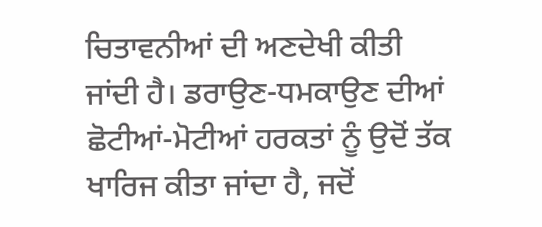ਚਿਤਾਵਨੀਆਂ ਦੀ ਅਣਦੇਖੀ ਕੀਤੀ ਜਾਂਦੀ ਹੈ। ਡਰਾਉਣ-ਧਮਕਾਉਣ ਦੀਆਂ ਛੋਟੀਆਂ-ਮੋਟੀਆਂ ਹਰਕਤਾਂ ਨੂੰ ਉਦੋਂ ਤੱਕ ਖਾਰਿਜ ਕੀਤਾ ਜਾਂਦਾ ਹੈ, ਜਦੋਂ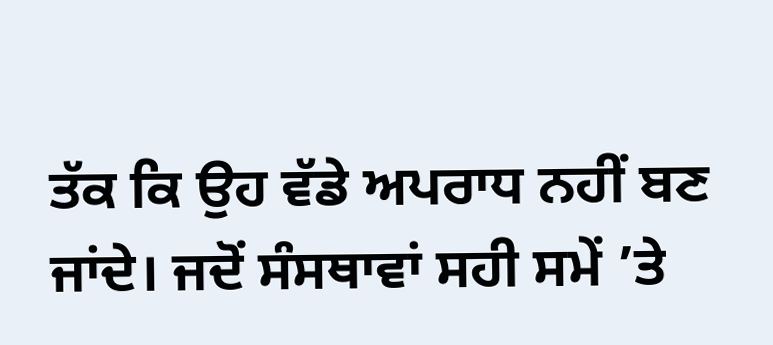ਤੱਕ ਕਿ ਉਹ ਵੱਡੇ ਅਪਰਾਧ ਨਹੀਂ ਬਣ ਜਾਂਦੇ। ਜਦੋਂ ਸੰਸਥਾਵਾਂ ਸਹੀ ਸਮੇਂ ’ਤੇ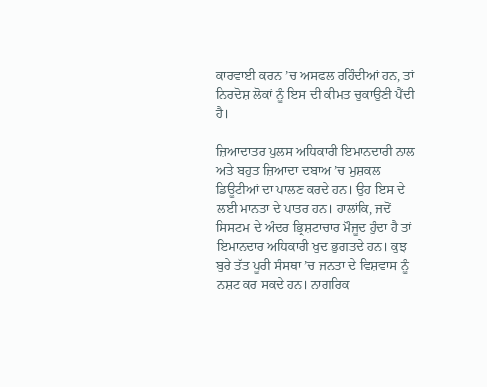ਕਾਰਵਾਈ ਕਰਨ ’ਚ ਅਸਫਲ ਰਹਿੰਦੀਆਂ ਹਨ, ਤਾਂ ਨਿਰਦੋਸ਼ ਲੋਕਾਂ ਨੂੰ ਇਸ ਦੀ ਕੀਮਤ ਚੁਕਾਉਣੀ ਪੈਂਦੀ ਹੈ।

ਜ਼ਿਆਦਾਤਰ ਪੁਲਸ ਅਧਿਕਾਰੀ ਇਮਾਨਦਾਰੀ ਨਾਲ ਅਤੇ ਬਹੁਤ ਜ਼ਿਆਦਾ ਦਬਾਅ ’ਚ ਮੁਸ਼ਕਲ ਡਿਊਟੀਆਂ ਦਾ ਪਾਲਣ ਕਰਦੇ ਹਨ। ਉਹ ਇਸ ਦੇ ਲਈ ਮਾਨਤਾ ਦੇ ਪਾਤਰ ਹਨ। ਹਾਲਾਂਕਿ, ਜਦੋਂ ਸਿਸਟਮ ਦੇ ਅੰਦਰ ਭ੍ਰਿਸ਼ਟਾਚਾਰ ਮੌਜੂਦ ਹੁੰਦਾ ਹੈ ਤਾਂ ਇਮਾਨਦਾਰ ਅਧਿਕਾਰੀ ਖੁਦ ਭੁਗਤਦੇ ਹਨ। ਕੁਝ ਬੁਰੇ ਤੱਤ ਪੂਰੀ ਸੰਸਥਾ ’ਚ ਜਨਤਾ ਦੇ ਵਿਸ਼ਵਾਸ ਨੂੰ ਨਸ਼ਟ ਕਰ ਸਕਦੇ ਹਨ। ਨਾਗਰਿਕ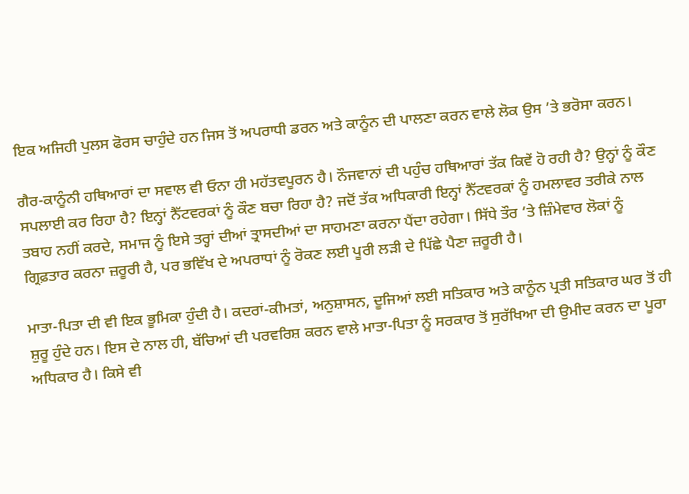ਇਕ ਅਜਿਹੀ ਪੁਲਸ ਫੋਰਸ ਚਾਹੁੰਦੇ ਹਨ ਜਿਸ ਤੋਂ ਅਪਰਾਧੀ ਡਰਨ ਅਤੇ ਕਾਨੂੰਨ ਦੀ ਪਾਲਣਾ ਕਰਨ ਵਾਲੇ ਲੋਕ ਉਸ ’ਤੇ ਭਰੋਸਾ ਕਰਨ।

ਗੈਰ-ਕਾਨੂੰਨੀ ਹਥਿਆਰਾਂ ਦਾ ਸਵਾਲ ਵੀ ਓਨਾ ਹੀ ਮਹੱਤਵਪੂਰਨ ਹੈ। ਨੌਜਵਾਨਾਂ ਦੀ ਪਹੁੰਚ ਹਥਿਆਰਾਂ ਤੱਕ ਕਿਵੇਂ ਹੋ ਰਹੀ ਹੈ? ਉਨ੍ਹਾਂ ਨੂੰ ਕੌਣ ਸਪਲਾਈ ਕਰ ਰਿਹਾ ਹੈ? ਇਨ੍ਹਾਂ ਨੈੱਟਵਰਕਾਂ ਨੂੰ ਕੌਣ ਬਚਾ ਰਿਹਾ ਹੈ? ਜਦੋਂ ਤੱਕ ਅਧਿਕਾਰੀ ਇਨ੍ਹਾਂ ਨੈੱਟਵਰਕਾਂ ਨੂੰ ਹਮਲਾਵਰ ਤਰੀਕੇ ਨਾਲ ਤਬਾਹ ਨਹੀਂ ਕਰਦੇ, ਸਮਾਜ ਨੂੰ ਇਸੇ ਤਰ੍ਹਾਂ ਦੀਆਂ ਤ੍ਰਾਸਦੀਆਂ ਦਾ ਸਾਹਮਣਾ ਕਰਨਾ ਪੈਂਦਾ ਰਹੇਗਾ। ਸਿੱਧੇ ਤੌਰ ’ਤੇ ਜ਼ਿੰਮੇਵਾਰ ਲੋਕਾਂ ਨੂੰ ਗ੍ਰਿਫ਼ਤਾਰ ਕਰਨਾ ਜ਼ਰੂਰੀ ਹੈ, ਪਰ ਭਵਿੱਖ ਦੇ ਅਪਰਾਧਾਂ ਨੂੰ ਰੋਕਣ ਲਈ ਪੂਰੀ ਲੜੀ ਦੇ ਪਿੱਛੇ ਪੈਣਾ ਜ਼ਰੂਰੀ ਹੈ।

ਮਾਤਾ-ਪਿਤਾ ਦੀ ਵੀ ਇਕ ਭੂਮਿਕਾ ਹੁੰਦੀ ਹੈ। ਕਦਰਾਂ-ਕੀਮਤਾਂ, ਅਨੁਸ਼ਾਸਨ, ਦੂਜਿਆਂ ਲਈ ਸਤਿਕਾਰ ਅਤੇ ਕਾਨੂੰਨ ਪ੍ਰਤੀ ਸਤਿਕਾਰ ਘਰ ਤੋਂ ਹੀ ਸ਼ੁਰੂ ਹੁੰਦੇ ਹਨ। ਇਸ ਦੇ ਨਾਲ ਹੀ, ਬੱਚਿਆਂ ਦੀ ਪਰਵਰਿਸ਼ ਕਰਨ ਵਾਲੇ ਮਾਤਾ-ਪਿਤਾ ਨੂੰ ਸਰਕਾਰ ਤੋਂ ਸੁਰੱਖਿਆ ਦੀ ਉਮੀਦ ਕਰਨ ਦਾ ਪੂਰਾ ਅਧਿਕਾਰ ਹੈ। ਕਿਸੇ ਵੀ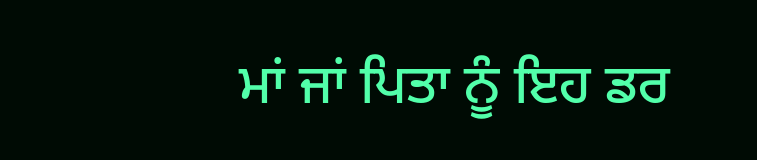ਮਾਂ ਜਾਂ ਪਿਤਾ ਨੂੰ ਇਹ ਡਰ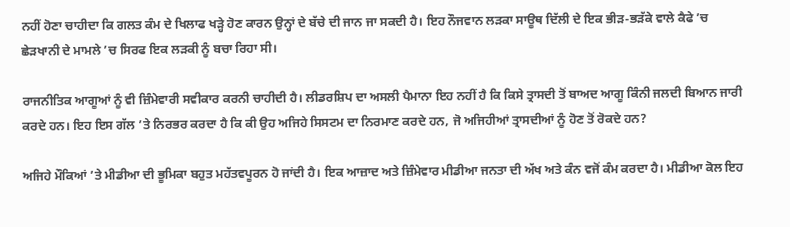ਨਹੀਂ ਹੋਣਾ ਚਾਹੀਦਾ ਕਿ ਗਲਤ ਕੰਮ ਦੇ ਖਿਲਾਫ ਖੜ੍ਹੇ ਹੋਣ ਕਾਰਨ ਉਨ੍ਹਾਂ ਦੇ ਬੱਚੇ ਦੀ ਜਾਨ ਜਾ ਸਕਦੀ ਹੈ। ਇਹ ਨੌਜਵਾਨ ਲੜਕਾ ਸਾਊਥ ਦਿੱਲੀ ਦੇ ਇਕ ਭੀੜ-ਭੜੱਕੇ ਵਾਲੇ ਕੈਫੇ ’ਚ ਛੇੜਖਾਨੀ ਦੇ ਮਾਮਲੇ ’ਚ ਸਿਰਫ ਇਕ ਲੜਕੀ ਨੂੰ ਬਚਾ ਰਿਹਾ ਸੀ।

ਰਾਜਨੀਤਿਕ ਆਗੂਆਂ ਨੂੰ ਵੀ ਜ਼ਿੰਮੇਵਾਰੀ ਸਵੀਕਾਰ ਕਰਨੀ ਚਾਹੀਦੀ ਹੈ। ਲੀਡਰਸ਼ਿਪ ਦਾ ਅਸਲੀ ਪੈਮਾਨਾ ਇਹ ਨਹੀਂ ਹੈ ਕਿ ਕਿਸੇ ਤ੍ਰਾਸਦੀ ਤੋਂ ਬਾਅਦ ਆਗੂ ਕਿੰਨੀ ਜਲਦੀ ਬਿਆਨ ਜਾਰੀ ਕਰਦੇ ਹਨ। ਇਹ ਇਸ ਗੱਲ ’ਤੇ ਨਿਰਭਰ ਕਰਦਾ ਹੈ ਕਿ ਕੀ ਉਹ ਅਜਿਹੇ ਸਿਸਟਮ ਦਾ ਨਿਰਮਾਣ ਕਰਦੇ ਹਨ, ਜੋ ਅਜਿਹੀਆਂ ਤ੍ਰਾਸਦੀਆਂ ਨੂੰ ਹੋਣ ਤੋਂ ਰੋਕਦੇ ਹਨ?

ਅਜਿਹੇ ਮੌਕਿਆਂ ’ਤੇ ਮੀਡੀਆ ਦੀ ਭੂਮਿਕਾ ਬਹੁਤ ਮਹੱਤਵਪੂਰਨ ਹੋ ਜਾਂਦੀ ਹੈ। ਇਕ ਆਜ਼ਾਦ ਅਤੇ ਜ਼ਿੰਮੇਵਾਰ ਮੀਡੀਆ ਜਨਤਾ ਦੀ ਅੱਖ ਅਤੇ ਕੰਨ ਵਜੋਂ ਕੰਮ ਕਰਦਾ ਹੈ। ਮੀਡੀਆ ਕੋਲ ਇਹ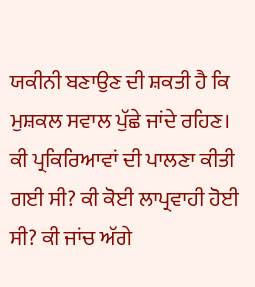ਯਕੀਨੀ ਬਣਾਉਣ ਦੀ ਸ਼ਕਤੀ ਹੈ ਕਿ ਮੁਸ਼ਕਲ ਸਵਾਲ ਪੁੱਛੇ ਜਾਂਦੇ ਰਹਿਣ। ਕੀ ਪ੍ਰਕਿਰਿਆਵਾਂ ਦੀ ਪਾਲਣਾ ਕੀਤੀ ਗਈ ਸੀ? ਕੀ ਕੋਈ ਲਾਪ੍ਰਵਾਹੀ ਹੋਈ ਸੀ? ਕੀ ਜਾਂਚ ਅੱਗੇ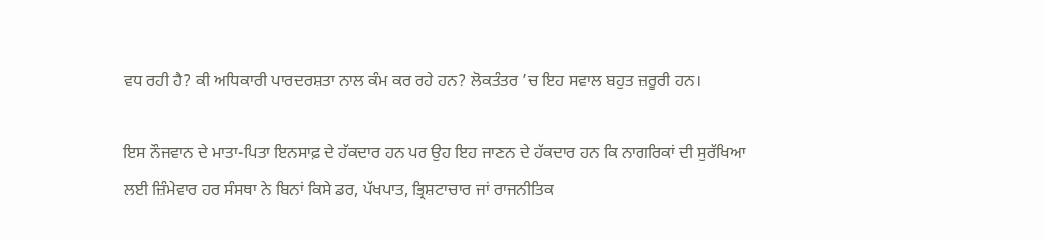ਵਧ ਰਹੀ ਹੈ? ਕੀ ਅਧਿਕਾਰੀ ਪਾਰਦਰਸ਼ਤਾ ਨਾਲ ਕੰਮ ਕਰ ਰਹੇ ਹਨ? ਲੋਕਤੰਤਰ ’ਚ ਇਹ ਸਵਾਲ ਬਹੁਤ ਜ਼ਰੂਰੀ ਹਨ।

ਇਸ ਨੌਜਵਾਨ ਦੇ ਮਾਤਾ-ਪਿਤਾ ਇਨਸਾਫ਼ ਦੇ ਹੱਕਦਾਰ ਹਨ ਪਰ ਉਹ ਇਹ ਜਾਣਨ ਦੇ ਹੱਕਦਾਰ ਹਨ ਕਿ ਨਾਗਰਿਕਾਂ ਦੀ ਸੁਰੱਖਿਆ ਲਈ ਜ਼ਿੰਮੇਵਾਰ ਹਰ ਸੰਸਥਾ ਨੇ ਬਿਨਾਂ ਕਿਸੇ ਡਰ, ਪੱਖਪਾਤ, ਭ੍ਰਿਸ਼ਟਾਚਾਰ ਜਾਂ ਰਾਜਨੀਤਿਕ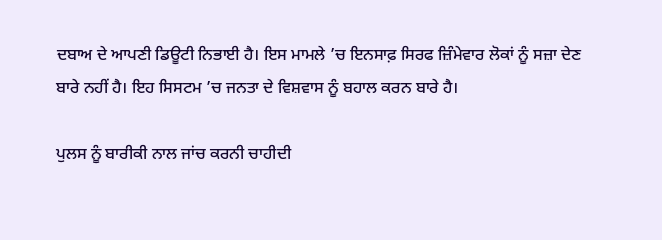ਦਬਾਅ ਦੇ ਆਪਣੀ ਡਿਊਟੀ ਨਿਭਾਈ ਹੈ। ਇਸ ਮਾਮਲੇ ’ਚ ਇਨਸਾਫ਼ ਸਿਰਫ ਜ਼ਿੰਮੇਵਾਰ ਲੋਕਾਂ ਨੂੰ ਸਜ਼ਾ ਦੇਣ ਬਾਰੇ ਨਹੀਂ ਹੈ। ਇਹ ਸਿਸਟਮ ’ਚ ਜਨਤਾ ਦੇ ਵਿਸ਼ਵਾਸ ਨੂੰ ਬਹਾਲ ਕਰਨ ਬਾਰੇ ਹੈ।

ਪੁਲਸ ਨੂੰ ਬਾਰੀਕੀ ਨਾਲ ਜਾਂਚ ਕਰਨੀ ਚਾਹੀਦੀ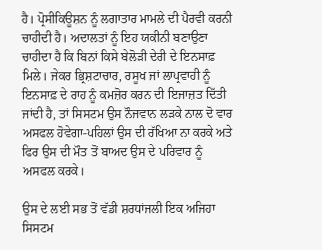ਹੈ। ਪ੍ਰੋਸੀਕਿਊਸ਼ਨ ਨੂੰ ਲਗਾਤਾਰ ਮਾਮਲੇ ਦੀ ਪੈਰਵੀ ਕਰਨੀ ਚਾਹੀਦੀ ਹੈ। ਅਦਾਲਤਾਂ ਨੂੰ ਇਹ ਯਕੀਨੀ ਬਣਾਉਣਾ ਚਾਹੀਦਾ ਹੈ ਕਿ ਬਿਨਾਂ ਕਿਸੇ ਬੇਲੋੜੀ ਦੇਰੀ ਦੇ ਇਨਸਾਫ਼ ਮਿਲੇ। ਜੇਕਰ ਭ੍ਰਿਸ਼ਟਾਚਾਰ, ਰਸੂਖ ਜਾਂ ਲਾਪ੍ਰਵਾਹੀ ਨੂੰ ਇਨਸਾਫ਼ ਦੇ ਰਾਹ ਨੂੰ ਕਮਜ਼ੋਰ ਕਰਨ ਦੀ ਇਜਾਜ਼ਤ ਦਿੱਤੀ ਜਾਂਦੀ ਹੈ, ਤਾਂ ਸਿਸਟਮ ਉਸ ਨੌਜਵਾਨ ਲੜਕੇ ਨਾਲ ਦੋ ਵਾਰ ਅਸਫਲ ਹੋਵੇਗਾ-ਪਹਿਲਾਂ ਉਸ ਦੀ ਰੱਖਿਆ ਨਾ ਕਰਕੇ ਅਤੇ ਫਿਰ ਉਸ ਦੀ ਮੌਤ ਤੋਂ ਬਾਅਦ ਉਸ ਦੇ ਪਰਿਵਾਰ ਨੂੰ ਅਸਫਲ ਕਰਕੇ।

ਉਸ ਦੇ ਲਈ ਸਭ ਤੋਂ ਵੱਡੀ ਸ਼ਰਧਾਂਜਲੀ ਇਕ ਅਜਿਹਾ ਸਿਸਟਮ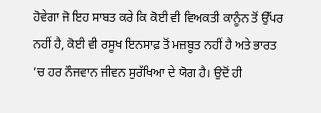ਹੋਵੇਗਾ ਜੋ ਇਹ ਸਾਬਤ ਕਰੇ ਕਿ ਕੋਈ ਵੀ ਵਿਅਕਤੀ ਕਾਨੂੰਨ ਤੋਂ ਉੱਪਰ ਨਹੀਂ ਹੈ, ਕੋਈ ਵੀ ਰਸੂਖ ਇਨਸਾਫ਼ ਤੋਂ ਮਜ਼ਬੂਤ ਨਹੀਂ ਹੈ ਅਤੇ ਭਾਰਤ ’ਚ ਹਰ ਨੌਜਵਾਨ ਜੀਵਨ ਸੁਰੱਖਿਆ ਦੇ ਯੋਗ ਹੈ। ਉਦੋਂ ਹੀ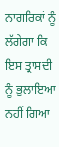ਨਾਗਰਿਕਾਂ ਨੂੰ ਲੱਗੇਗਾ ਕਿ ਇਸ ਤ੍ਰਾਸਦੀ ਨੂੰ ਭੁਲਾਇਆ ਨਹੀਂ ਗਿਆ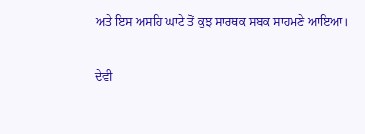ਅਤੇ ਇਸ ਅਸਹਿ ਘਾਟੇ ਤੋਂ ਕੁਝ ਸਾਰਥਕ ਸਬਕ ਸਾਹਮਣੇ ਆਇਆ।

ਦੇਵੀ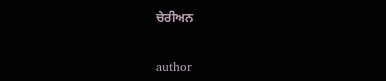ਚੇਰੀਅਨ


author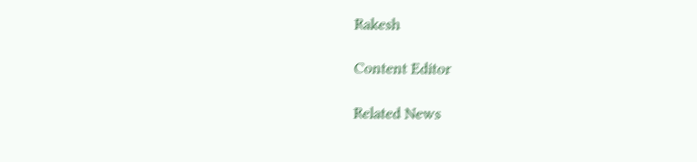Rakesh

Content Editor

Related News